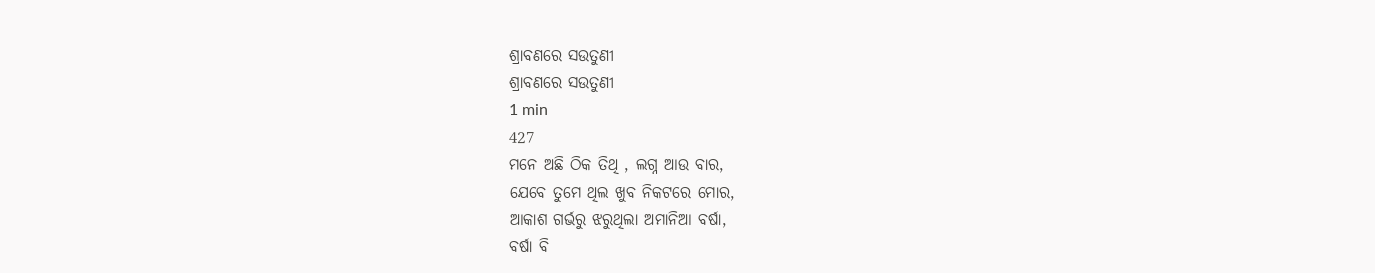ଶ୍ରାବଣରେ ସଉତୁଣୀ
ଶ୍ରାବଣରେ ସଉତୁଣୀ
1 min
427
ମନେ ଅଛି ଠିକ ତିଥି , ଲଗ୍ନ ଆଉ ବାର,
ଯେବେ ତୁମେ ଥିଲ ଖୁବ ନିକଟରେ ମୋର,
ଆକାଶ ଗର୍ଭରୁ ଝରୁଥିଲା ଅମାନିଆ ବର୍ଷା,
ବର୍ଷା ବି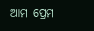ଆମ ପ୍ରେମ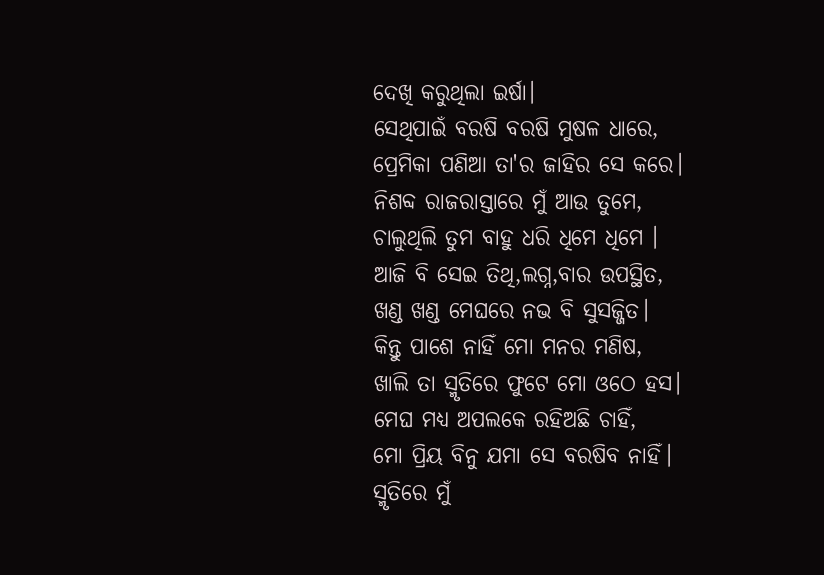ଦେଖି କରୁଥିଲା ଇର୍ଷା।
ସେଥିପାଇଁ ବରଷି ବରଷି ମୁଷଳ ଧାରେ,
ପ୍ରେମିକା ପଣିଆ ତା'ର ଜାହିର ସେ କରେ।
ନିଶବ୍ଦ ରାଜରାସ୍ତାରେ ମୁଁ ଆଉ ତୁମେ,
ଚାଲୁଥିଲି ତୁମ ବାହୁ ଧରି ଧିମେ ଧିମେ ।
ଆଜି ବି ସେଇ ତିଥି,ଲଗ୍ନ,ବାର ଉପସ୍ଥିତ,
ଖଣ୍ଡ ଖଣ୍ଡ ମେଘରେ ନଭ ବି ସୁସଜ୍ଜିତ।
କିନ୍ତୁ ପାଶେ ନାହିଁ ମୋ ମନର ମଣିଷ,
ଖାଲି ତା ସ୍ମୃତିରେ ଫୁଟେ ମୋ ଓଠେ ହସ।
ମେଘ ମଧ୍ୟ ଅପଲକେ ରହିଅଛି ଚାହିଁ,
ମୋ ପ୍ରିୟ ବିନୁ ଯମା ସେ ବରଷିବ ନାହିଁ।
ସ୍ମୃତିରେ ମୁଁ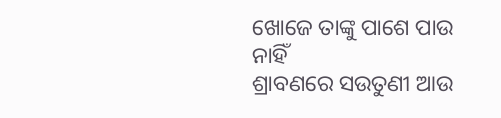ଖୋଜେ ତାଙ୍କୁ ପାଶେ ପାଉ ନାହିଁ
ଶ୍ରାବଣରେ ସଉତୁଣୀ ଆଉ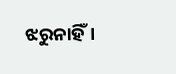ଝରୁନାହିଁ।